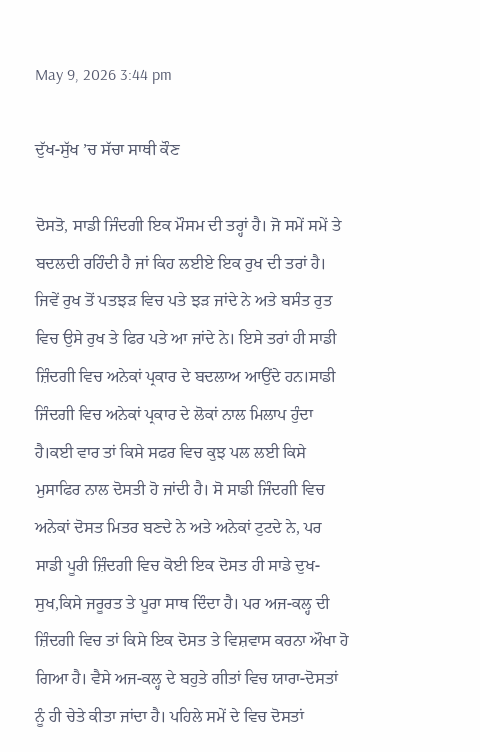May 9, 2026 3:44 pm

ਦੁੱਖ-ਸੁੱਖ ’ਚ ਸੱਚਾ ਸਾਥੀ ਕੌਣ

ਦੋਸਤੋ, ਸਾਡੀ ਜਿੰਦਗੀ ਇਕ ਮੌਸਮ ਦੀ ਤਰ੍ਹਾਂ ਹੈ। ਜੋ ਸਮੇਂ ਸਮੇਂ ਤੇ ਬਦਲਦੀ ਰਹਿੰਦੀ ਹੈ ਜਾਂ ਕਿਹ ਲਈਏ ਇਕ ਰੁਖ ਦੀ ਤਰਾਂ ਹੈ। ਜਿਵੇਂ ਰੁਖ ਤੋਂ ਪਤਝੜ ਵਿਚ ਪਤੇ ਝੜ ਜਾਂਦੇ ਨੇ ਅਤੇ ਬਸੰਤ ਰੁਤ ਵਿਚ ਉਸੇ ਰੁਖ ਤੇ ਫਿਰ ਪਤੇ ਆ ਜਾਂਦੇ ਨੇ। ਇਸੇ ਤਰਾਂ ਹੀ ਸਾਡੀ ਜ਼ਿੰਦਗੀ ਵਿਚ ਅਨੇਕਾਂ ਪ੍ਰਕਾਰ ਦੇ ਬਦਲਾਅ ਆਉਂਦੇ ਹਨ।ਸਾਡੀ ਜਿੰਦਗੀ ਵਿਚ ਅਨੇਕਾਂ ਪ੍ਰਕਾਰ ਦੇ ਲੋਕਾਂ ਨਾਲ ਮਿਲਾਪ ਹੁੰਦਾ ਹੈ।ਕਈ ਵਾਰ ਤਾਂ ਕਿਸੇ ਸਫਰ ਵਿਚ ਕੁਝ ਪਲ ਲਈ ਕਿਸੇ ਮੁਸਾਫਿਰ ਨਾਲ ਦੋਸਤੀ ਹੋ ਜਾਂਦੀ ਹੈ। ਸੋ ਸਾਡੀ ਜਿੰਦਗੀ ਵਿਚ ਅਨੇਕਾਂ ਦੋਸਤ ਮਿਤਰ ਬਣਦੇ ਨੇ ਅਤੇ ਅਨੇਕਾਂ ਟੁਟਦੇ ਨੇ, ਪਰ ਸਾਡੀ ਪੂਰੀ ਜ਼ਿੰਦਗੀ ਵਿਚ ਕੋਈ ਇਕ ਦੋਸਤ ਹੀ ਸਾਡੇ ਦੁਖ-ਸੁਖ,ਕਿਸੇ ਜਰੂਰਤ ਤੇ ਪੂਰਾ ਸਾਥ ਦਿੰਦਾ ਹੈ। ਪਰ ਅਜ-ਕਲ੍ਹ ਦੀ ਜ਼ਿੰਦਗੀ ਵਿਚ ਤਾਂ ਕਿਸੇ ਇਕ ਦੋਸਤ ਤੇ ਵਿਸ਼ਵਾਸ ਕਰਨਾ ਔਖਾ ਹੋ ਗਿਆ ਹੈ। ਵੈਸੇ ਅਜ-ਕਲ੍ਹ ਦੇ ਬਹੁਤੇ ਗੀਤਾਂ ਵਿਚ ਯਾਰਾ-ਦੋਸਤਾਂ ਨੂੰ ਹੀ ਚੇਤੇ ਕੀਤਾ ਜਾਂਦਾ ਹੈ। ਪਹਿਲੇ ਸਮੇਂ ਦੇ ਵਿਚ ਦੋਸਤਾਂ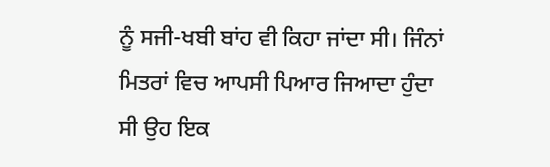ਨੂੰ ਸਜੀ-ਖਬੀ ਬਾਂਹ ਵੀ ਕਿਹਾ ਜਾਂਦਾ ਸੀ। ਜਿੰਨਾਂ ਮਿਤਰਾਂ ਵਿਚ ਆਪਸੀ ਪਿਆਰ ਜਿਆਦਾ ਹੁੰਦਾ ਸੀ ਉਹ ਇਕ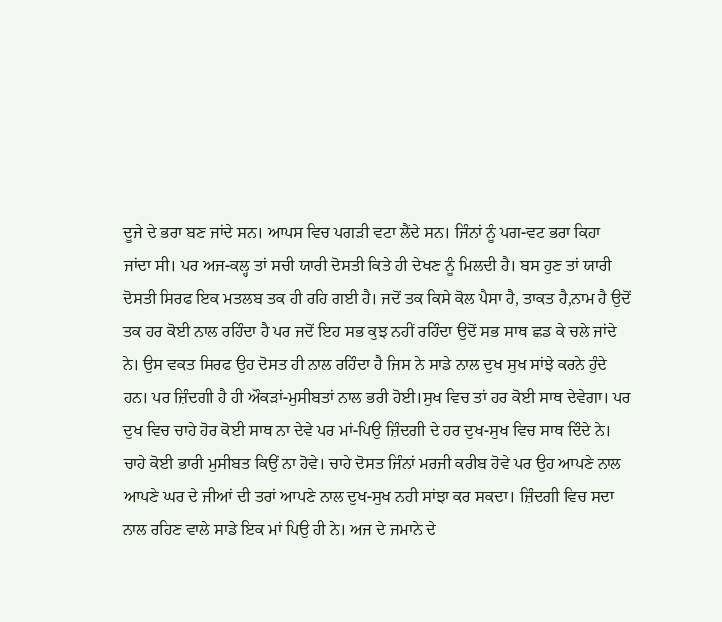ਦੂਜੇ ਦੇ ਭਰਾ ਬਣ ਜਾਂਦੇ ਸਨ। ਆਪਸ ਵਿਚ ਪਗੜੀ ਵਟਾ ਲੈਂਦੇ ਸਨ। ਜਿੰਨਾਂ ਨੂੰ ਪਗ-ਵਟ ਭਰਾ ਕਿਹਾ ਜਾਂਦਾ ਸੀ। ਪਰ ਅਜ-ਕਲ੍ਹ ਤਾਂ ਸਚੀ ਯਾਰੀ ਦੋਸਤੀ ਕਿਤੇ ਹੀ ਦੇਖਣ ਨੂੰ ਮਿਲਦੀ ਹੈ। ਬਸ ਹੁਣ ਤਾਂ ਯਾਰੀ ਦੋਸਤੀ ਸਿਰਫ ਇਕ ਮਤਲਬ ਤਕ ਹੀ ਰਹਿ ਗਈ ਹੈ। ਜਦੋਂ ਤਕ ਕਿਸੇ ਕੋਲ ਪੈਸਾ ਹੈ, ਤਾਕਤ ਹੈ,ਨਾਮ ਹੈ ਉਦੋਂ ਤਕ ਹਰ ਕੋਈ ਨਾਲ ਰਹਿੰਦਾ ਹੈ ਪਰ ਜਦੋਂ ਇਹ ਸਭ ਕੁਝ ਨਹੀਂ ਰਹਿੰਦਾ ਉਦੋਂ ਸਭ ਸਾਥ ਛਡ ਕੇ ਚਲੇ ਜਾਂਦੇ ਨੇ। ਉਸ ਵਕਤ ਸਿਰਫ ਉਹ ਦੋਸਤ ਹੀ ਨਾਲ ਰਹਿੰਦਾ ਹੈ ਜਿਸ ਨੇ ਸਾਡੇ ਨਾਲ ਦੁਖ ਸੁਖ ਸਾਂਝੇ ਕਰਨੇ ਹੁੰਦੇ ਹਨ। ਪਰ ਜ਼ਿੰਦਗੀ ਹੈ ਹੀ ਔਕੜਾਂ-ਮੁਸੀਬਤਾਂ ਨਾਲ ਭਰੀ ਹੋਈ।ਸੁਖ ਵਿਚ ਤਾਂ ਹਰ ਕੋਈ ਸਾਥ ਦੇਵੇਗਾ। ਪਰ ਦੁਖ ਵਿਚ ਚਾਹੇ ਹੋਰ ਕੋਈ ਸਾਥ ਨਾ ਦੇਵੇ ਪਰ ਮਾਂ-ਪਿਉ ਜ਼ਿੰਦਗੀ ਦੇ ਹਰ ਦੁਖ-ਸੁਖ ਵਿਚ ਸਾਥ ਦਿੰਦੇ ਨੇ। ਚਾਹੇ ਕੋਈ ਭਾਰੀ ਮੁਸੀਬਤ ਕਿਉਂ ਨਾ ਹੋਵੇ। ਚਾਹੇ ਦੋਸਤ ਜਿੰਨਾਂ ਮਰਜੀ ਕਰੀਬ ਹੋਵੇ ਪਰ ਉਹ ਆਪਣੇ ਨਾਲ ਆਪਣੇ ਘਰ ਦੇ ਜੀਆਂ ਦੀ ਤਰਾਂ ਆਪਣੇ ਨਾਲ ਦੁਖ-ਸੁਖ ਨਹੀ ਸਾਂਝਾ ਕਰ ਸਕਦਾ। ਜ਼ਿੰਦਗੀ ਵਿਚ ਸਦਾ ਨਾਲ ਰਹਿਣ ਵਾਲੇ ਸਾਡੇ ਇਕ ਮਾਂ ਪਿਉ ਹੀ ਨੇ। ਅਜ ਦੇ ਜਮਾਨੇ ਦੇ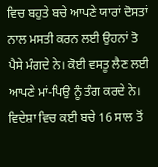ਵਿਚ ਬਹੁਤੇ ਬਚੇ ਆਪਣੇ ਯਾਰਾਂ ਦੋਸਤਾਂ ਨਾਲ ਮਸਤੀ ਕਰਨ ਲਈ ਉਹਨਾਂ ਤੋ ਪੈਸੇ ਮੰਗਦੇ ਨੇ। ਕੋਈ ਵਸਤੂ ਲੈਣ ਲਈ ਆਪਣੇ ਮਾਂ-ਪਿਉ ਨੂੰ ਤੰਗ ਕਰਦੇ ਨੇ। ਵਿਦੇਸ਼ਾ ਵਿਚ ਕਈ ਬਚੇ 16 ਸਾਲ ਤੋਂ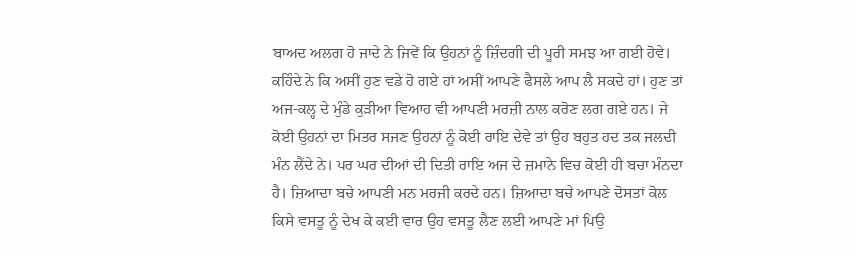ਬਾਅਦ ਅਲਗ ਹੋ ਜਾਦੇ ਨੇ ਜਿਵੇਂ ਕਿ ਉਹਨਾਂ ਨੂੰ ਜ਼ਿੰਦਗੀ ਦੀ ਪੂਰੀ ਸਮਝ ਆ ਗਈ ਹੋਵੇ। ਕਹਿੰਦੇ ਨੇ ਕਿ ਅਸੀਂ ਹੁਣ ਵਡੇ ਹੋ ਗਏ ਹਾਂ ਅਸੀਂ ਆਪਣੇ ਫੈਸਲੇ ਆਪ ਲੈ ਸਕਦੇ ਹਾਂ। ਹੁਣ ਤਾਂ ਅਜ-ਕਲ੍ਹ ਦੇ ਮੁੰਡੇ ਕੁੜੀਆ ਵਿਆਹ ਵੀ ਆਪਣੀ ਮਰਜ਼ੀ ਨਾਲ ਕਰੋਣ ਲਗ ਗਏ ਹਨ। ਜੇ ਕੋਈ ਉਹਨਾਂ ਦਾ ਮਿਤਰ ਸਜਣ ਉਹਨਾਂ ਨੂੰ ਕੋਈ ਰਾਇ ਦੇਵੇ ਤਾਂ ਉਹ ਬਹੁਤ ਹਦ ਤਕ ਜਲਦੀ ਮੰਨ ਲੈਂਦੇ ਨੇ। ਪਰ ਘਰ ਦੀਆਂ ਦੀ ਦਿਤੀ ਰਾਇ ਅਜ ਦੇ ਜ਼ਮਾਨੇ ਵਿਚ ਕੋਈ ਹੀ ਬਚਾ ਮੰਨਦਾ ਹੈ। ਜ਼ਿਆਦਾ ਬਚੇ ਆਪਣੀ ਮਨ ਮਰਜੀ ਕਰਦੇ ਹਨ। ਜ਼ਿਆਦਾ ਬਚੇ ਆਪਣੇ ਦੋਸਤਾਂ ਕੋਲ ਕਿਸੇ ਵਸਤੂ ਨੂੰ ਦੇਖ ਕੇ ਕਈ ਵਾਰ ਉਹ ਵਸਤੂ ਲੈਣ ਲਈ ਆਪਣੇ ਮਾਂ ਪਿਉ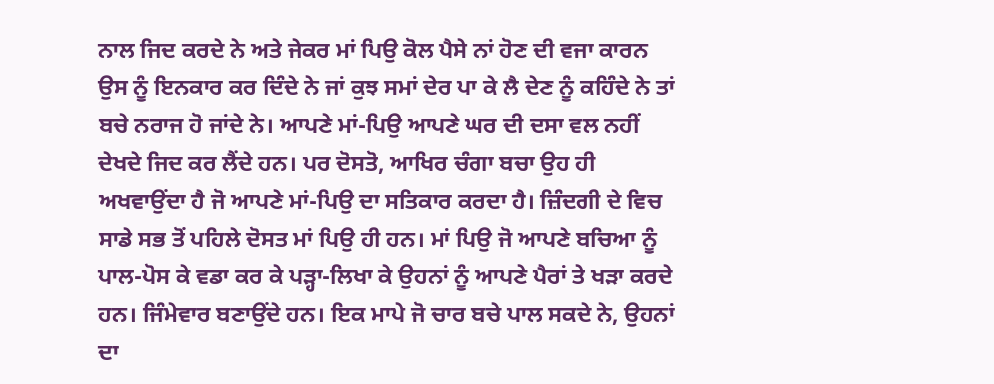ਨਾਲ ਜਿਦ ਕਰਦੇ ਨੇ ਅਤੇ ਜੇਕਰ ਮਾਂ ਪਿਉ ਕੋਲ ਪੈਸੇ ਨਾਂ ਹੋਣ ਦੀ ਵਜਾ ਕਾਰਨ ਉਸ ਨੂੰ ਇਨਕਾਰ ਕਰ ਦਿੰਦੇ ਨੇ ਜਾਂ ਕੁਝ ਸਮਾਂ ਦੇਰ ਪਾ ਕੇ ਲੈ ਦੇਣ ਨੂੰ ਕਹਿੰਦੇ ਨੇ ਤਾਂ ਬਚੇ ਨਰਾਜ ਹੋ ਜਾਂਦੇ ਨੇ। ਆਪਣੇ ਮਾਂ-ਪਿਉ ਆਪਣੇ ਘਰ ਦੀ ਦਸਾ ਵਲ ਨਹੀਂ ਦੇਖਦੇ ਜਿਦ ਕਰ ਲੈਂਦੇ ਹਨ। ਪਰ ਦੋਸਤੋ, ਆਖਿਰ ਚੰਗਾ ਬਚਾ ਉਹ ਹੀ ਅਖਵਾਉਂਦਾ ਹੈ ਜੋ ਆਪਣੇ ਮਾਂ-ਪਿਉ ਦਾ ਸਤਿਕਾਰ ਕਰਦਾ ਹੈ। ਜ਼ਿੰਦਗੀ ਦੇ ਵਿਚ ਸਾਡੇ ਸਭ ਤੋਂ ਪਹਿਲੇ ਦੋਸਤ ਮਾਂ ਪਿਉ ਹੀ ਹਨ। ਮਾਂ ਪਿਉ ਜੋ ਆਪਣੇ ਬਚਿਆ ਨੂੰ ਪਾਲ-ਪੋਸ ਕੇ ਵਡਾ ਕਰ ਕੇ ਪੜ੍ਹਾ-ਲਿਖਾ ਕੇ ਉਹਨਾਂ ਨੂੰ ਆਪਣੇ ਪੈਰਾਂ ਤੇ ਖੜਾ ਕਰਦੇ ਹਨ। ਜਿੰਮੇਵਾਰ ਬਣਾਉਂਦੇ ਹਨ। ਇਕ ਮਾਪੇ ਜੋ ਚਾਰ ਬਚੇ ਪਾਲ ਸਕਦੇ ਨੇ, ਉਹਨਾਂ ਦਾ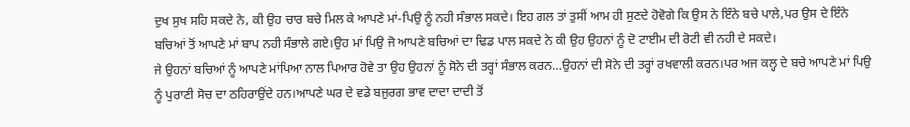ਦੁਖ ਸੁਖ ਸਹਿ ਸਕਦੇ ਨੇ, ਕੀ ਉਹ ਚਾਰ ਬਚੇ ਮਿਲ ਕੇ ਆਪਣੇ ਮਾਂ-ਪਿਉ ਨੂੰ ਨਹੀ ਸੰਭਾਲ ਸਕਦੇ। ਇਹ ਗਲ ਤਾਂ ਤੁਸੀਂ ਆਮ ਹੀ ਸੁਣਦੇ ਹੋਵੋਗੇ ਕਿ ਉਸ ਨੇ ਇੰਨੇ ਬਚੇ ਪਾਲੇ,ਪਰ ਉਸ ਦੇ ਇੰਨੇ ਬਚਿਆਂ ਤੋਂ ਆਪਣੇ ਮਾਂ ਬਾਪ ਨਹੀ ਸੰਭਾਲੇ ਗਏ।ਉਹ ਮਾਂ ਪਿਉ ਜੋ ਆਪਣੇ ਬਚਿਆਂ ਦਾ ਢਿਡ ਪਾਲ ਸਕਦੇ ਨੇ ਕੀ ਉਹ ਉਹਨਾਂ ਨੂੰ ਦੋ ਟਾਈਮ ਦੀ ਰੋਟੀ ਵੀ ਨਹੀ ਦੇ ਸਕਦੇ।
ਜੇ ਉਹਨਾਂ ਬਚਿਆਂ ਨੂੰ ਆਪਣੇ ਮਾਂਪਿਆ ਨਾਲ ਪਿਆਰ ਹੋਵੇ ਤਾ ਉਹ ਉਹਨਾਂ ਨੂੰ ਸੋਨੇ ਦੀ ਤਰ੍ਹਾਂ ਸੰਭਾਲ ਕਰਨ…ਉਹਨਾਂ ਦੀ ਸੋਨੇ ਦੀ ਤਰ੍ਹਾਂ ਰਖਵਾਲੀ ਕਰਨ।ਪਰ ਅਜ ਕਲ੍ਹ ਦੇ ਬਚੇ ਆਪਣੇ ਮਾਂ ਪਿਉ ਨੂੰ ਪੁਰਾਣੀ ਸੋਚ ਦਾ ਠਹਿਰਾਉਂਦੇ ਹਨ।ਆਪਣੇ ਘਰ ਦੇ ਵਡੇ ਬਜੁਰਗ ਭਾਵ ਦਾਦਾ ਦਾਦੀ ਤੋਂ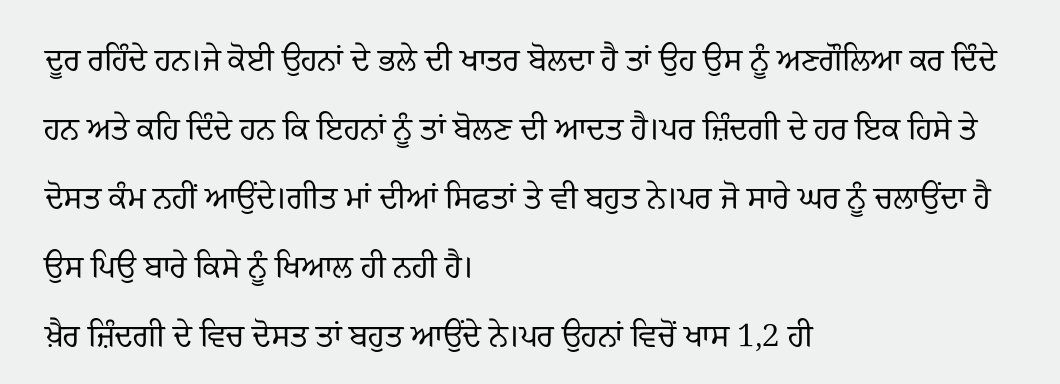ਦੂਰ ਰਹਿੰਦੇ ਹਨ।ਜੇ ਕੋਈ ਉਹਨਾਂ ਦੇ ਭਲੇ ਦੀ ਖਾਤਰ ਬੋਲਦਾ ਹੈ ਤਾਂ ਉਹ ਉਸ ਨੂੰ ਅਣਗੌਲਿਆ ਕਰ ਦਿੰਦੇ ਹਨ ਅਤੇ ਕਹਿ ਦਿੰਦੇ ਹਨ ਕਿ ਇਹਨਾਂ ਨੂੰ ਤਾਂ ਬੋਲਣ ਦੀ ਆਦਤ ਹੈ।ਪਰ ਜ਼ਿੰਦਗੀ ਦੇ ਹਰ ਇਕ ਹਿਸੇ ਤੇ ਦੋਸਤ ਕੰਮ ਨਹੀਂ ਆਉਂਦੇ।ਗੀਤ ਮਾਂ ਦੀਆਂ ਸਿਫਤਾਂ ਤੇ ਵੀ ਬਹੁਤ ਨੇ।ਪਰ ਜੋ ਸਾਰੇ ਘਰ ਨੂੰ ਚਲਾਉਂਦਾ ਹੈ ਉਸ ਪਿਉ ਬਾਰੇ ਕਿਸੇ ਨੂੰ ਖਿਆਲ ਹੀ ਨਹੀ ਹੈ।
ਖ਼ੈਰ ਜ਼ਿੰਦਗੀ ਦੇ ਵਿਚ ਦੋਸਤ ਤਾਂ ਬਹੁਤ ਆਉਂਦੇ ਨੇ।ਪਰ ਉਹਨਾਂ ਵਿਚੋਂ ਖਾਸ 1,2 ਹੀ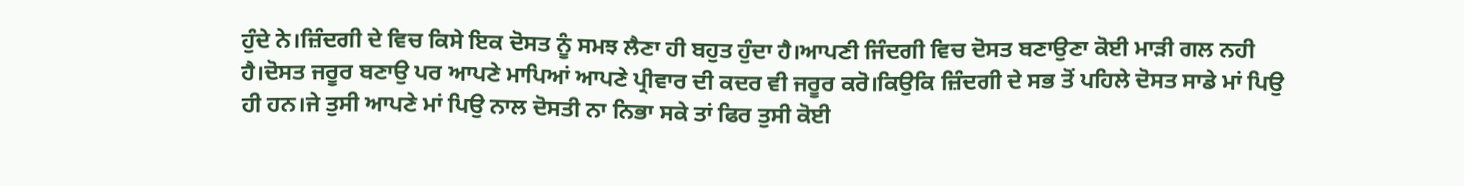ਹੁੰਦੇ ਨੇ।ਜ਼ਿੰਦਗੀ ਦੇ ਵਿਚ ਕਿਸੇ ਇਕ ਦੋਸਤ ਨੂੰ ਸਮਝ ਲੈਣਾ ਹੀ ਬਹੁਤ ਹੁੰਦਾ ਹੈ।ਆਪਣੀ ਜਿੰਦਗੀ ਵਿਚ ਦੋਸਤ ਬਣਾਉਣਾ ਕੋਈ ਮਾੜੀ ਗਲ ਨਹੀ ਹੈ।ਦੋਸਤ ਜਰੂਰ ਬਣਾਉ ਪਰ ਆਪਣੇ ਮਾਪਿਆਂ ਆਪਣੇ ਪ੍ਰੀਵਾਰ ਦੀ ਕਦਰ ਵੀ ਜਰੂਰ ਕਰੋ।ਕਿਉਕਿ ਜ਼ਿੰਦਗੀ ਦੇ ਸਭ ਤੋਂ ਪਹਿਲੇ ਦੋਸਤ ਸਾਡੇ ਮਾਂ ਪਿਉ ਹੀ ਹਨ।ਜੇ ਤੁਸੀ ਆਪਣੇ ਮਾਂ ਪਿਉ ਨਾਲ ਦੋਸਤੀ ਨਾ ਨਿਭਾ ਸਕੇ ਤਾਂ ਫਿਰ ਤੁਸੀ ਕੋਈ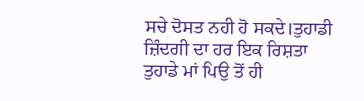ਸਚੇ ਦੋਸਤ ਨਹੀ ਹੋ ਸਕਦੇ।ਤੁਹਾਡੀ ਜ਼ਿੰਦਗੀ ਦਾ ਹਰ ਇਕ ਰਿਸ਼ਤਾ ਤੁਹਾਡੇ ਮਾਂ ਪਿਉ ਤੋਂ ਹੀ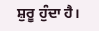ਸ਼ੁਰੂ ਹੁੰਦਾ ਹੈ।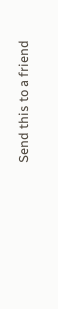Send this to a friend